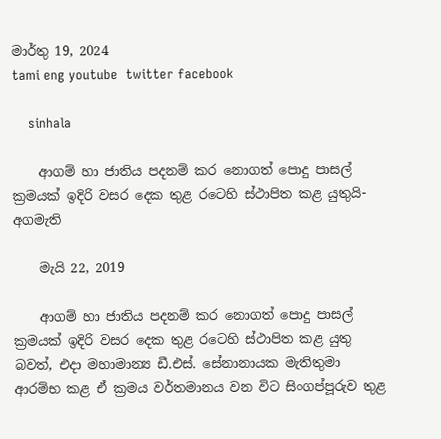මාර්තු 19, 2024
tami eng youtube  twitter facebook

    sinhala

    ආගම් හා ජාතිය පදනම් කර නොගත් පොදු පාසල් ක්‍රමයක් ඉදිරි වසර දෙක තුළ රටෙහි ස්ථාපිත කළ යුතුයි- අගමැති

    මැයි 22, 2019

    ආගම් හා ජාතිය පදනම් කර නොගත් පොදු පාසල් ක්‍රමයක් ඉදිරි වසර දෙක තුළ රටෙහි ස්ථාපිත කළ යුතු බවත්, එදා මහාමාන්‍ය ඩී.එස්. සේනානායක මැතිතුමා ආරම්භ කළ ඒ ක්‍රමය වර්තමානය වන විට සිංගප්පූරුව තුළ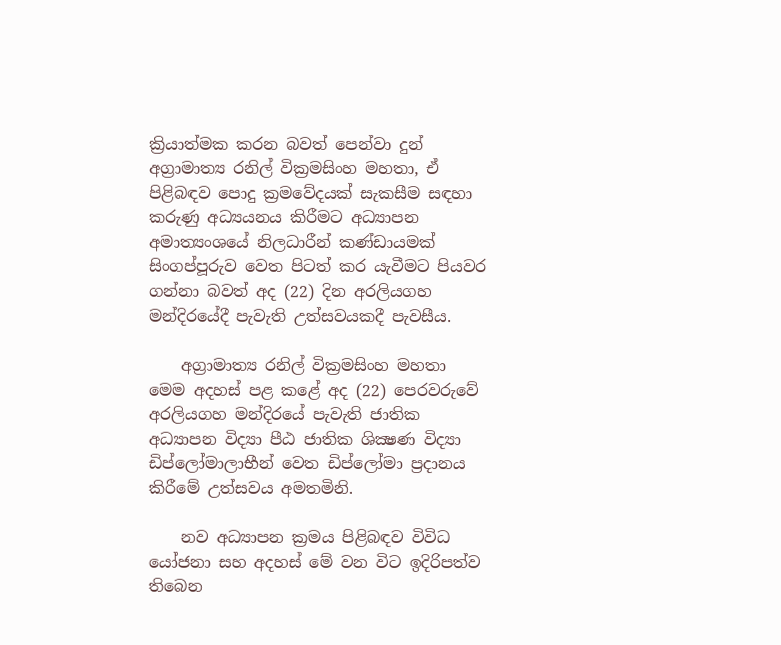ක්‍රියාත්මක කරන බවත් පෙන්වා දුන් අග්‍රාමාත්‍ය රනිල් වික්‍රමසිංහ මහතා, ඒ පිළිබඳව පොදු ක්‍රමවේදයක් සැකසීම සඳහා කරුණු අධ්‍යයනය කිරීමට අධ්‍යාපන අමාත්‍යංශයේ නිලධාරීන් කණ්ඩායමක් සිංගප්පූරුව වෙත පිටත් කර යැවීමට පියවර ගන්නා බවත් අද (22) දින අරලියගහ මන්දිරයේදී පැවැති උත්සවයකදී පැවසීය.

    අග්‍රාමාත්‍ය රනිල් වික්‍රමසිංහ මහතා මෙම අදහස් පළ කළේ අද (22) පෙරවරුවේ අරලියගහ මන්දිරයේ පැවැති ජාතික අධ්‍යාපන විද්‍යා පීඨ ජාතික ශික්‍ෂණ විද්‍යා ඩිප්ලෝමාලාභීන් වෙත ඩිප්ලෝමා ප්‍රදානය කිරීමේ උත්සවය අමතමිනි.

    නව අධ්‍යාපන ක්‍රමය පිළිබඳව විවිධ යෝජනා සහ අදහස් මේ වන විට ඉදිරිපත්ව තිබෙන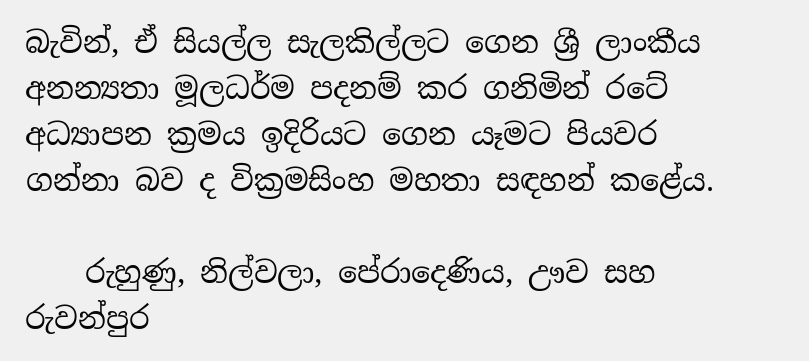බැවින්, ඒ සියල්ල සැලකිල්ලට ගෙන ශ්‍රී ලාංකීය අනන්‍යතා මූලධර්ම පදනම් කර ගනිමින් රටේ අධ්‍යාපන ක්‍රමය ඉදිරියට ගෙන යෑමට පියවර ගන්නා බව ද වික්‍රමසිංහ මහතා සඳහන් කළේය.

    රුහුණු, නිල්වලා, පේරාදෙණිය, ඌව සහ රුවන්පුර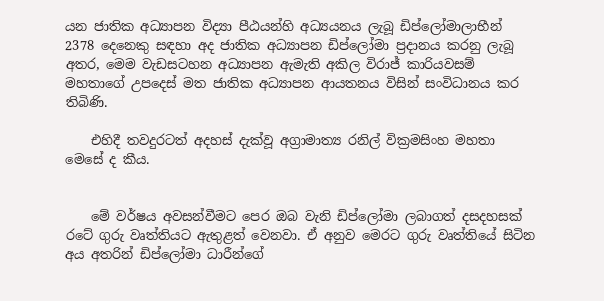යන ජාතික අධ්‍යාපන විද්‍යා පීඨයන්හි අධ්‍යයනය ලැබූ ඩිප්ලෝමාලාභීන් 2378 දෙනෙකු සඳහා අද ජාතික අධ්‍යාපන ඩිප්ලෝමා ප්‍රදානය කරනු ලැබූ අතර, මෙම වැඩසටහන අධ්‍යාපන ඇමැති අකිල විරාජ් කාරියවසම් මහතාගේ උපදෙස් මත ජාතික අධ්‍යාපන ආයතනය විසින් සංවිධානය කර තිබිණි.

    එහිදී තවදුරටත් අදහස් දැක්වූ අග්‍රාමාත්‍ය රනිල් වික්‍රමසිංහ මහතා මෙසේ ද කීය.


    මේ වර්ෂය අවසන්වීමට පෙර ඔබ වැනි ඩිප්ලෝමා ලබාගත් දසදහසක් රටේ ගුරු වෘත්තියට ඇතුළත් වෙනවා. ඒ අනුව මෙරට ගුරු වෘත්තියේ සිටින අය අතරින් ඩිප්ලෝමා ධාරීන්ගේ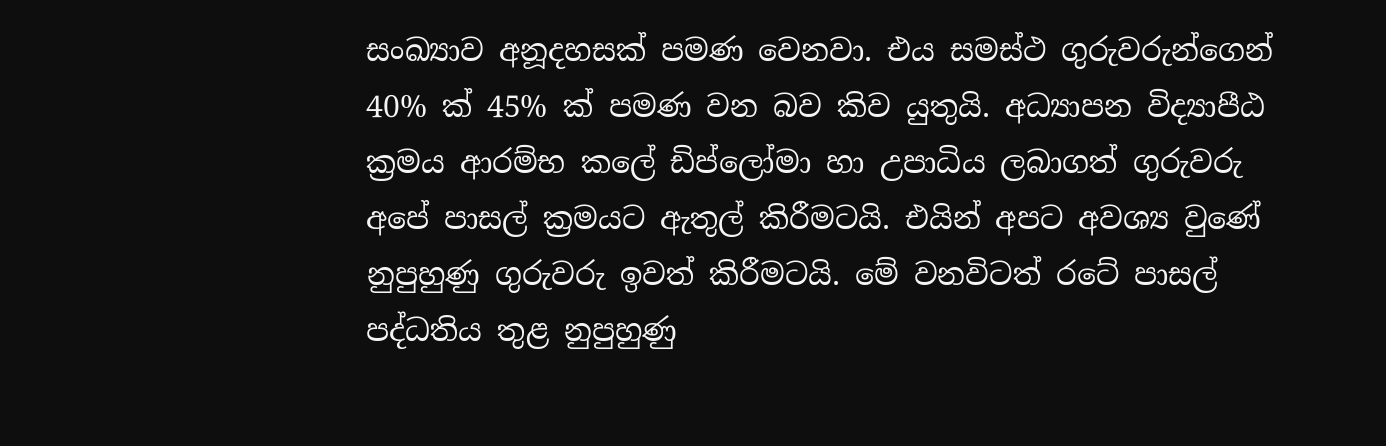සංඛ්‍යාව අනූදහසක් පමණ වෙනවා. එය සමස්ථ ගුරුවරුන්ගෙන් 40% ක් 45% ක් පමණ වන බව කිව යුතුයි. අධ්‍යාපන විද්‍යාපීඨ ක්‍රමය ආරම්භ කලේ ඩිප්ලෝමා හා උපාධිය ලබාගත් ගුරුවරු අපේ පාසල් ක්‍රමයට ඇතුල් කිරීමටයි. එයින් අපට අවශ්‍ය වුණේ නුපුහුණු ගුරුවරු ඉවත් කිරීමටයි. මේ වනවිටත් රටේ පාසල් පද්ධතිය තුළ නුපුහුණු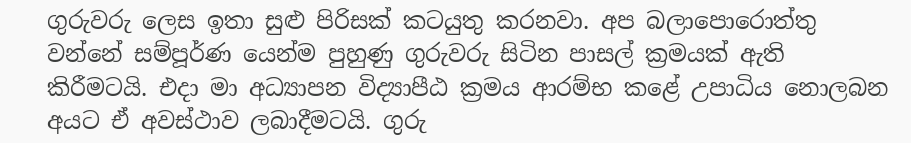ගුරුවරු ලෙස ඉතා සුළු පිරිසක් කටයුතු කරනවා. අප බලාපොරොත්තු වන්නේ සම්පූර්ණ යෙන්ම පුහුණු ගුරුවරු සිටින පාසල් ක්‍රමයක් ඇති කිරීමටයි. එදා මා අධ්‍යාපන විද්‍යාපීඨ ක්‍රමය ආරම්භ කළේ උපාධිය නොලබන අයට ඒ අවස්ථාව ලබාදීමටයි. ගුරු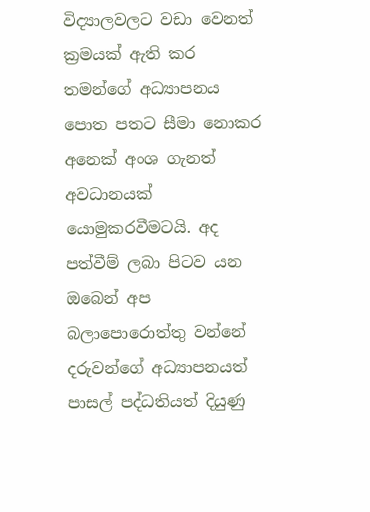විද්‍යාලවලට වඩා වෙනත් ක්‍රමයක් ඇති කර තමන්ගේ අධ්‍යාපනය පොත පතට සීමා නොකර අනෙක් අංශ ගැනත් අවධානයක් යොමුකරවීමටයි. අද පත්වීම් ලබා පිටව යන ඔබෙන් අප බලාපොරොත්තු වන්නේ දරුවන්ගේ අධ්‍යාපනයත් පාසල් පද්ධතියත් දියුණු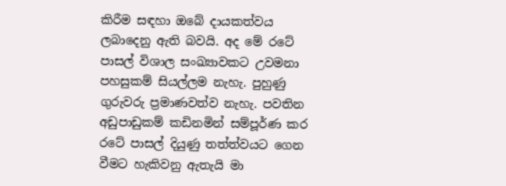කිරීම සඳහා ඔබේ දායකත්වය ලබාදෙනු ඇති බවයි. අද මේ රටේ පාසල් විශාල සංඛ්‍යාවකට උවමනා පහසුකම් සියල්ලම නැහැ. පුහුණු ගුරුවරු ප්‍රමාණවත්ව නැහැ. පවතින අඩුපාඩුකම් කඩිනමින් සම්පූර්ණ කර රටේ පාසල් දියුණු තත්ත්වයට ගෙන වීමට හැකිවනු ඇතැයි මා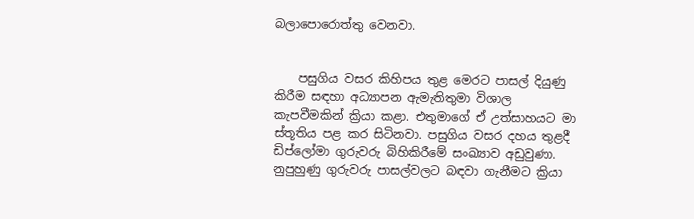බලාපොරොත්තු වෙනවා.


    පසුගිය වසර කිහිපය තුළ මෙරට පාසල් දියුණු කිරීම සඳහා අධ්‍යාපන ඇමැතිතුමා විශාල කැපවීමකින් ක්‍රියා කළා. එතුමාගේ ඒ උත්සාහයට මා ස්තූතිය පළ කර සිටිනවා. පසුගිය වසර දහය තුළදී ඩිප්ලෝමා ගුරුවරු බිහිකිරීමේ සංඛ්‍යාව අඩුවුණා. නුපුහුණු ගුරුවරු පාසල්වලට බඳවා ගැනීමට ක්‍රියා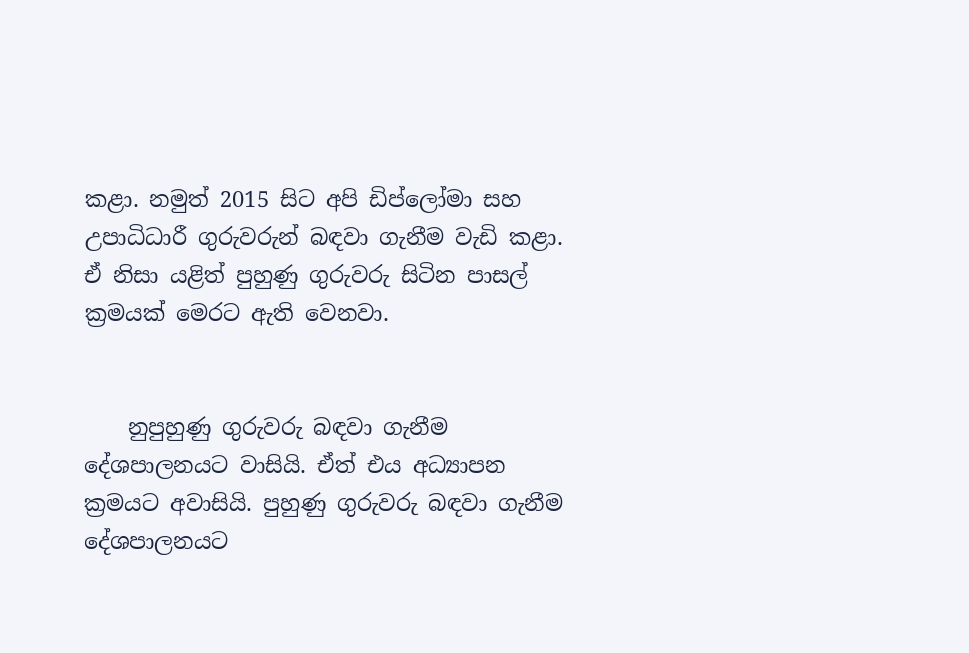කළා. නමුත් 2015 සිට අපි ඩිප්ලෝමා සහ උපාධිධාරී ගුරුවරුන් බඳවා ගැනීම වැඩි කළා. ඒ නිසා යළිත් පුහුණු ගුරුවරු සිටින පාසල් ක්‍රමයක් මෙරට ඇති වෙනවා.


    නුපුහුණු ගුරුවරු බඳවා ගැනීම දේශපාලනයට වාසියි. ඒත් එය අධ්‍යාපන ක්‍රමයට අවාසියි. පුහුණු ගුරුවරු බඳවා ගැනීම දේශපාලනයට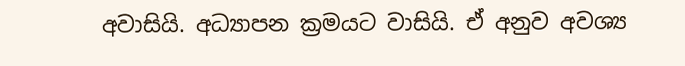අවාසියි. අධ්‍යාපන ක්‍රමයට වාසියි. ඒ අනුව අවශ්‍ය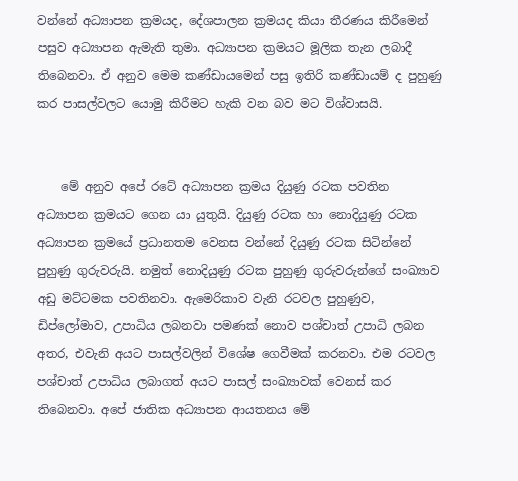වන්නේ අධ්‍යාපන ක්‍රමයද, දේශපාලන ක්‍රමයද කියා තීරණය කිරීමෙන් පසුව අධ්‍යාපන ඇමැති තුමා. අධ්‍යාපන ක්‍රමයට මූලික තැන ලබාදී තිබෙනවා. ඒ අනුව මෙම කණ්ඩායමෙන් පසු ඉතිරි කණ්ඩායම් ද පුහුණු කර පාසල්වලට යොමු කිරීමට හැකි වන බව මට විශ්වාසයි.


    මේ අනුව අපේ රටේ අධ්‍යාපන ක්‍රමය දියුණු රටක පවතින අධ්‍යාපන ක්‍රමයට ගෙන යා යුතුයි. දියුණු රටක හා නොදියුණු රටක අධ්‍යාපන ක්‍රමයේ ප්‍රධානතම වෙනස වන්නේ දියුණු රටක සිටින්නේ පුහුණු ගුරුවරුයි. නමුත් නොදියුණු රටක පුහුණු ගුරුවරුන්ගේ සංඛ්‍යාව අඩු මට්ටමක පවතිනවා. ඇමෙරිකාව වැනි රටවල පුහුණුව, ඩිප්ලෝමාව, උපාධිය ලබනවා පමණක් නොව පශ්චාත් උපාධි ලබන අතර, එවැනි අයට පාසල්වලින් විශේෂ ගෙවීමක් කරනවා. එම රටවල පශ්චාත් උපාධිය ලබාගත් අයට පාසල් සංඛ්‍යාවක් වෙනස් කර තිබෙනවා. අපේ ජාතික අධ්‍යාපන ආයතනය මේ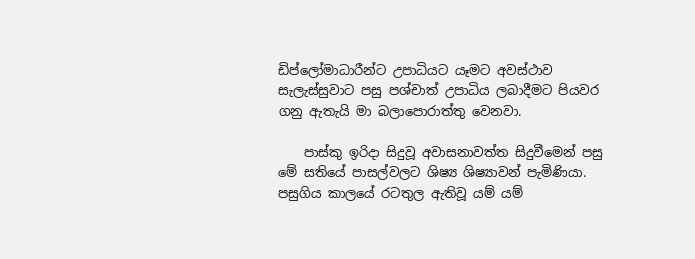ඩිප්ලෝමාධාරීන්ට උපාධියට යෑමට අවස්ථාව සැලැස්සුවාට පසු පශ්චාත් උපාධිය ලබාදීමට පියවර ගනු ඇතැයි මා බලාපොරාත්තු වෙනවා.

    පාස්කු ඉරිදා සිදුවූ අවාසනාවත්ත සිදුවීමෙන් පසු මේ සතියේ පාසල්වලට ශිෂ්‍ය ශිෂ්‍යාවන් පැමිණියා. පසුගිය කාලයේ රටතුල ඇතිවූ යම් යම්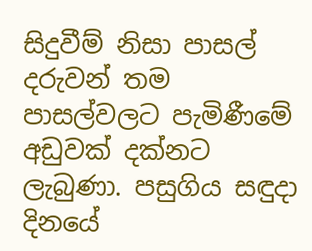සිදුවීම් නිසා පාසල් දරුවන් තම පාසල්වලට පැමිණීමේ අඩුවක් දක්නට ලැබුණා. පසුගිය සඳුදා දිනයේ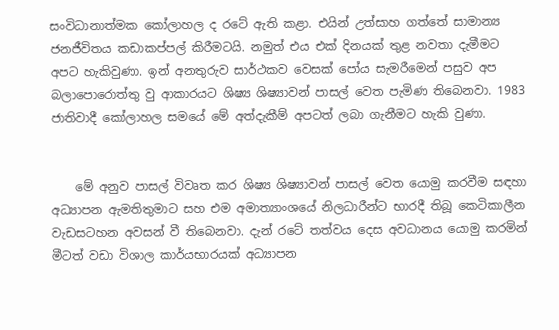සංවිධානාත්මක කෝලාහල ද රටේ ඇති කළා. එයින් උත්සාහ ගත්තේ සාමාන්‍ය ජනජීවිතය කඩාකප්පල් කිරීමටයි. නමුත් එය එක් දිනයක් තුළ නවතා දැමීමට අපට හැකිවුණා. ඉන් අනතුරුව සාර්ථකව වෙසක් පෝය සැමරීමෙන් පසුව අප බලාපොරොත්තු වු ආකාරයට ශිෂ්‍ය ශිෂ්‍යාවන් පාසල් වෙත පැමිණ තිබෙනවා. 1983 ජාතිවාදී කෝලාහල සමයේ මේ අත්දැකීම් අපටත් ලබා ගැනීමට හැකි වුණා.


    මේ අනුව පාසල් විවෘත කර ශිෂ්‍ය ශිෂ්‍යාවන් පාසල් වෙත යොමු කරවීම සඳහා අධ්‍යාපන ඇමතිතුමාට සහ එම අමාත්‍යාංශයේ නිලධාරීන්ට භාරදී තිබූ කෙටිකාලීන වැඩසටහන අවසන් වී තිබෙනවා. දැන් රටේ තත්වය දෙස අවධානය යොමු කරමින් මීටත් වඩා විශාල කාර්යභාරයක් අධ්‍යාපන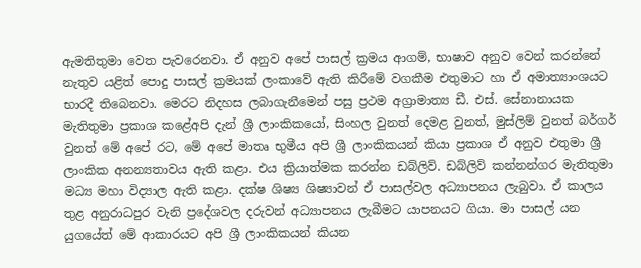ඇමතිතුමා වෙත පැවරෙනවා. ඒ අනුව අපේ පාසල් ක්‍රමය ආගම්, භාෂාව අනුව වෙන් කරන්නේ නැතුව යළිත් පොදු පාසල් ක්‍රමයක් ලංකාවේ ඇති කිරීමේ වගකීම එතුමාට හා ඒ අමාත්‍යාංශයට භාරදී තිබෙනවා. මෙරට නිදහස ලබාගැනීමෙන් පසු ප්‍රථම අග්‍රාමාත්‍ය ඩී. එස්. සේනානායක මැතිතුමා ප්‍රකාශ කළේඅපි දැන් ශ්‍රී ලාංකිකයෝ, සිංහල වුනත් දෙමළ වුනත්, මුස්ලිම් වුනත් බර්ගර් වුනත් මේ අපේ රට, මේ අපේ මාතෘ භුමීය අපි ශ්‍රී ලාංකිකයන් කියා ප්‍රකාශ ඒ අනුව එතුමා ශ්‍රී ලාංකික අනන්‍යතාවය ඇති කළා. එය ක්‍රියාත්මක කරන්න ඩබ්ලිව්. ඩබ්ලිව් කන්නන්ගර මැතිතුමා මධ්‍ය මහා විද්‍යාල ඇති කළා. දක්ෂ ශිෂ්‍ය ශිෂ්‍යාවන් ඒ පාසල්වල අධ්‍යාපනය ලැබුවා. ඒ කාලය තුළ අනුරාධපුර වැනි ප්‍රදේශවල දරුවන් අධ්‍යාපනය ලැබීමට යාපනයට ගියා. මා පාසල් යන යුගයේත් මේ ආකාරයට අපි ශ්‍රී ලාංකිකයන් කියන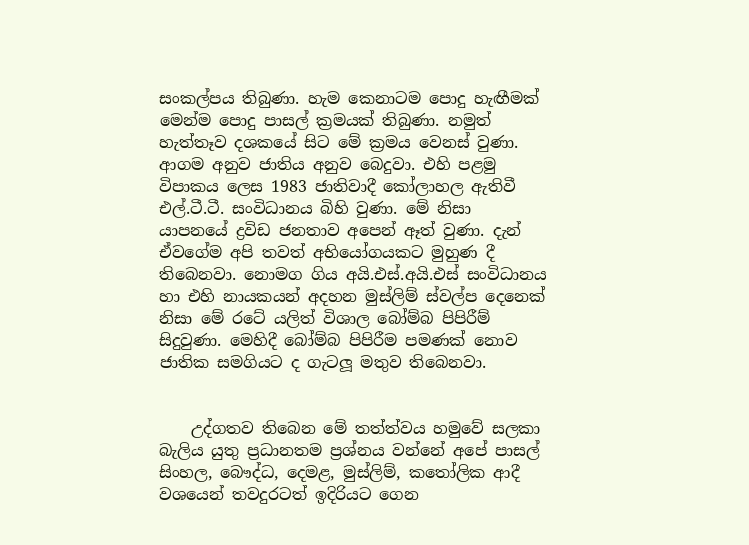සංකල්පය තිබුණා. හැම කෙනාටම පොදු හැඟීමක් මෙන්ම පොදු පාසල් ක්‍රමයක් තිබුණා. නමුත් හැත්තෑව දශකයේ සිට මේ ක්‍රමය වෙනස් වුණා. ආගම අනුව ජාතිය අනුව බෙදුවා. එහි පළමු විපාකය ලෙස 1983 ජාතිවාදී කෝලාහල ඇතිවී එල්.ටී.ටී. සංවිධානය බිහි වුණා. මේ නිසා යාපනයේ ද්‍රවිඩ ජනතාව අපෙන් ඈත් වුණා. දැන් ඒවගේම අපි තවත් අභියෝගයකට මුහුණ දී තිබෙනවා. නොමග ගිය අයි.එස්.අයි.එස් සංවිධානය හා එහි නායකයන් අදහන මුස්ලිම් ස්වල්ප දෙනෙක් නිසා මේ රටේ යලිත් විශාල බෝම්බ පිපිරීම් සිදුවුණා. මෙහිදී බෝම්බ පිපිරීම පමණක් නොව ජාතික සමගියට ද ගැටලූ මතුව තිබෙනවා.


    උද්ගතව තිබෙන මේ තත්ත්වය හමුවේ සලකා බැලිය යුතු ප්‍රධානතම ප්‍රශ්නය වන්නේ අපේ පාසල් සිංහල, බෞද්ධ, දෙමළ, මුස්ලිම්, කතෝලික ආදී වශයෙන් තවදුරටත් ඉදිරියට ගෙන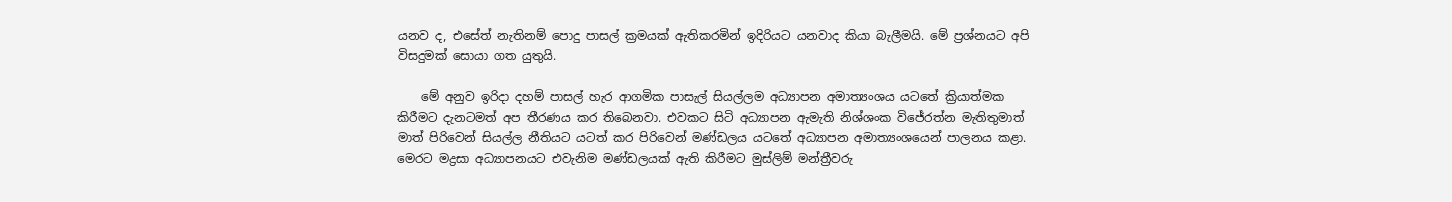යනව ද, එසේත් නැතිනම් පොදු පාසල් ක්‍රමයක් ඇතිකරමින් ඉදිරියට යනවාද කියා බැලීමයි. මේ ප්‍රශ්නයට අපි විසදුමක් සොයා ගත යුතුයි.

    මේ අනුව ඉරිදා දහම් පාසල් හැර ආගමික පාසැල් සියල්ලම අධ්‍යාපන අමාත්‍යංශය යටතේ ක්‍රියාත්මක කිරීමට දැනටමත් අප තීරණය කර තිබෙනවා. එවකට සිටි අධ්‍යාපන ඇමැති නිශ්ශංක විජේරත්න මැතිතුමාත් මාත් පිරිවෙන් සියල්ල නීතියට යටත් කර පිරිවෙන් මණ්ඩලය යටතේ අධ්‍යාපන අමාත්‍යංශයෙන් පාලනය කළා. මෙරට මද්‍රසා අධ්‍යාපනයට එවැනිම මණ්ඩලයක් ඇති කිරීමට මුස්ලිම් මන්ත්‍රීවරු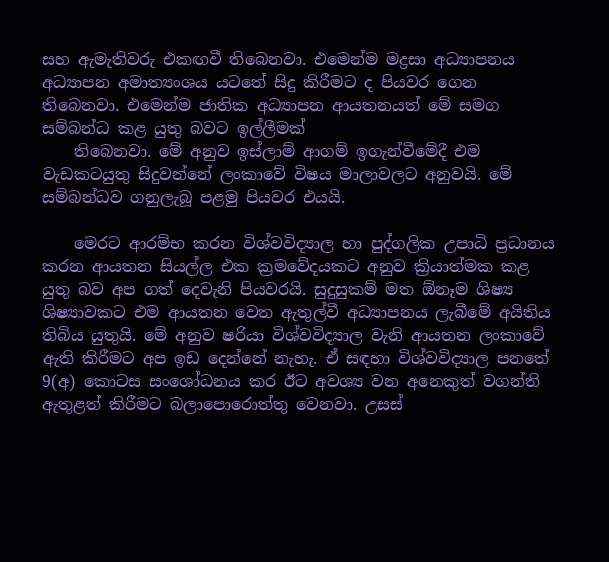සහ ඇමැතිවරු එකඟවී තිබෙනවා. එමෙන්ම මද්‍රසා අධ්‍යාපනය අධ්‍යාපන අමාත්‍යංශය යටතේ සිදු කිරීමට ද පියවර ගෙන තිබෙනවා. එමෙන්ම ජාතික අධ්‍යාපන ආයතනයත් මේ සමග සම්බන්ධ කළ යුතු බවට ඉල්ලීමක්
    තිබෙනවා. මේ අනුව ඉස්ලාම් ආගම් ඉගැන්වීමේදී එම වැඩකටයුතු සිදුවන්නේ ලංකාවේ විෂය මාලාවලට අනුවයි. මේ සම්බන්ධව ගනුලැබූ පළමු පියවර එයයි.

    මෙරට ආරම්භ කරන විශ්වවිද්‍යාල හා පුද්ගලික උපාධි ප්‍රධානය කරන ආයතන සියල්ල එක ක්‍රමවේදයකට අනුව ක්‍රියාත්මක කළ යුතු බව අප ගත් දෙවැනි පියවරයි. සුදුසුකම් මත ඕනෑම ශිෂ්‍ය ශිෂ්‍යාවකට එම ආයතන වෙත ඇතුල්වී අධ්‍යාපනය ලැබීමේ අයිතිය තිබිය යුතුයි. මේ අනුව ෂරියා විශ්වවිද්‍යාල වැනි ආයතන ලංකාවේ ඇති කිරීමට අප ඉඩ දෙන්නේ නැහැ. ඒ සඳහා විශ්වවිද්‍යාල පනතේ 9(අ) කොටස සංශෝධනය කර ඊට අවශ්‍ය වන අනෙකුත් වගන්ති ඇතුළත් කිරීමට බලාපොරොත්තු වෙනවා. උසස්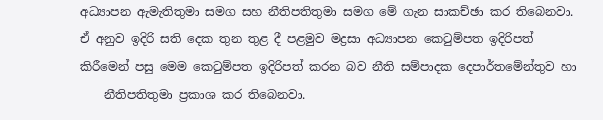අධ්‍යාපන ඇමැතිතුමා සමග සහ නීතිපතිතුමා සමග මේ ගැන සාකච්ඡා කර තිබෙනවා. ඒ අනුව ඉදිරි සති දෙක තුන තුළ දී පළමුව මද්‍රසා අධ්‍යාපන කෙටුම්පත ඉදිරිපත් කිරීමෙන් පසු මෙම කෙටුම්පත ඉදිරිපත් කරන බව නීති සම්පාදක දෙපාර්තමේන්තුව හා
    නීතිපතිතුමා ප්‍රකාශ කර තිබෙනවා.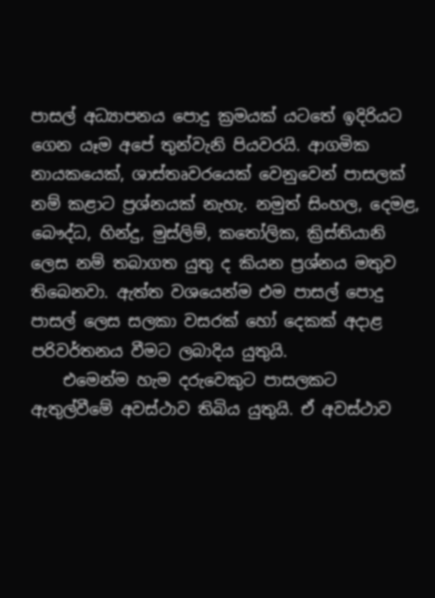පාසල් අධ්‍යාපනය පොදු ක්‍රමයක් යටතේ ඉදිරියට ගෙන යෑම අපේ තුන්වැනි පියවරයි. ආගමික නායකයෙක්, ශාස්තෘවරයෙක් වෙනුවෙන් පාසලක් නම් කළාට ප්‍රශ්නයක් නැහැ. නමුත් සිංහල, දෙමළ, බෞද්ධ, හින්දු, මුස්ලිම්, කතෝලික, ක්‍රිස්තියානි ලෙස නම් තබාගත යුතු ද කියන ප්‍රශ්නය මතුව තිබෙනවා. ඇත්ත වශයෙන්ම එම පාසල් පොදු පාසල් ලෙස සලකා වසරක් හෝ දෙකක් අදාළ පරිවර්තනය වීමට ලබාදිය යුතුයි.
    එමෙන්ම හැම දරුවෙකුට පාසලකට ඇතුල්වීමේ අවස්ථාව තිබිය යුතුයි. ඒ අවස්ථාව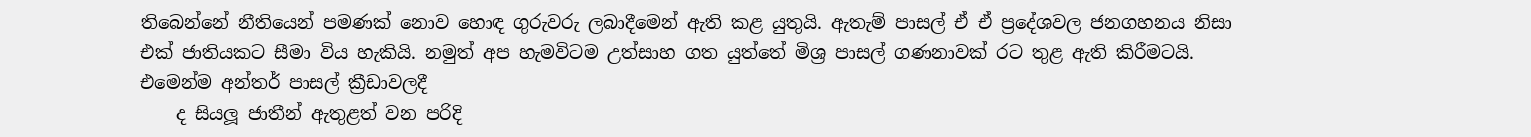තිබෙන්නේ නීතියෙන් පමණක් නොව හොඳ ගුරුවරු ලබාදීමෙන් ඇති කළ යුතුයි. ඇතැම් පාසල් ඒ ඒ ප්‍රදේශවල ජනගහනය නිසා එක් ජාතියකට සීමා විය හැකියි. නමුත් අප හැමවිටම උත්සාහ ගත යුත්තේ මිශ්‍ර පාසල් ගණනාවක් රට තුළ ඇති කිරීමටයි. එමෙන්ම අන්තර් පාසල් ක්‍රීඩාවලදී
    ද සියලූ ජාතීන් ඇතුළත් වන පරිදි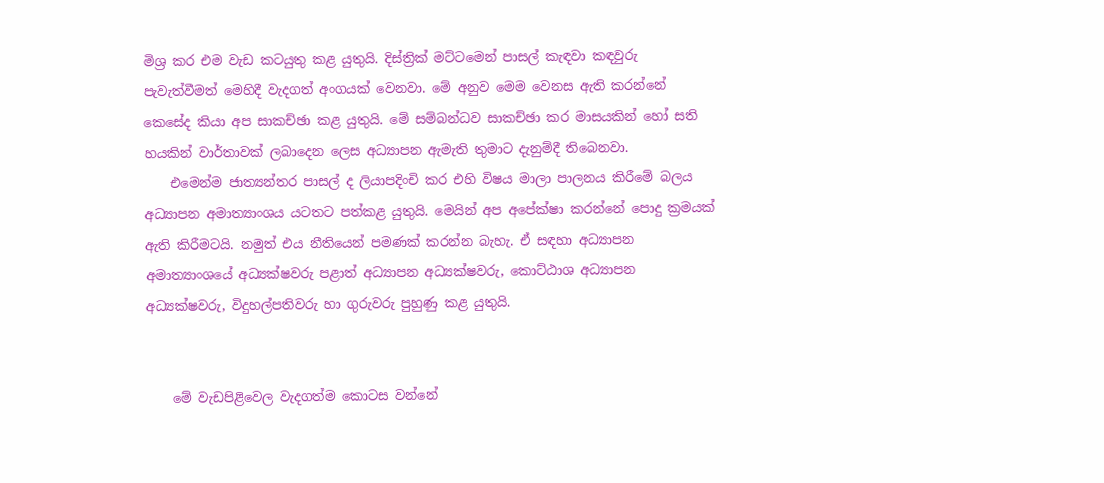මිශ්‍ර කර එම වැඩ කටයුතු කළ යුතුයි. දිස්ත්‍රික් මට්ටමෙන් පාසල් කැඳවා කඳවුරු පැවැත්වීමත් මෙහිදී වැදගත් අංගයක් වෙනවා. මේ අනුව මෙම වෙනස ඇති කරන්නේ කෙසේද කියා අප සාකච්ඡා කළ යුතුයි. මේ සම්බන්ධව සාකච්ඡා කර මාසයකින් හෝ සති හයකින් වාර්තාවක් ලබාදෙන ලෙස අධ්‍යාපන ඇමැති තුමාට දැනුම්දී තිබෙනවා.
    එමෙන්ම ජාත්‍යන්තර පාසල් ද ලියාපදිංචි කර එහි විෂය මාලා පාලනය කිරීමේ බලය අධ්‍යාපන අමාත්‍යාංශය යටතට පත්කළ යුතුයි. මෙයින් අප අපේක්ෂා කරන්නේ පොදු ක්‍රමයක් ඇති කිරීමටයි. නමුත් එය නීතියෙන් පමණක් කරන්න බැහැ. ඒ සඳහා අධ්‍යාපන අමාත්‍යාංශයේ අධ්‍යක්ෂවරු පළාත් අධ්‍යාපන අධ්‍යක්ෂවරු, කොට්ඨාශ අධ්‍යාපන අධ්‍යක්ෂවරු, විදුහල්පතිවරු හා ගුරුවරු පුහුණු කළ යුතුයි.


    මේ වැඩපිළිවෙල වැදගත්ම කොටස වන්නේ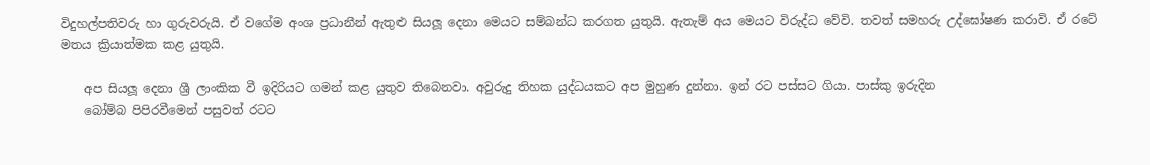විදුහල්පතිවරු හා ගුරුවරුයි. ඒ වගේම අංශ ප්‍රධානීන් ඇතුළු සියලූ දෙනා මෙයට සම්බන්ධ කරගත යුතුයි. ඇතැම් අය මෙයට විරුද්ධ වේවි. තවත් සමහරු උද්ඝෝෂණ කරාවි. ඒ රටේ මතය ක්‍රියාත්මක කළ යුතුයි.

    අප සියලූ දෙනා ශ්‍රී ලාංකික වී ඉදිරියට ගමන් කළ යුතුව තිබෙනවා. අවුරුදු තිහක යුද්ධයකට අප මුහුණ දුන්නා. ඉන් රට පස්සට ගියා. පාස්කු ඉරුදින
    බෝම්බ පිපිරවීමෙන් පසුවත් රටට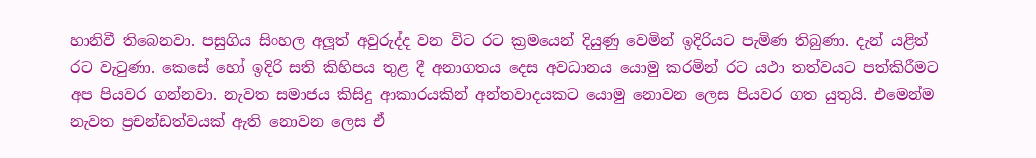හානිවී තිබෙනවා. පසුගිය සිංහල අලූත් අවුරුද්ද වන විට රට ක්‍රමයෙන් දියුණු වෙමින් ඉදිරියට පැමිණ තිබුණා. දැන් යළිත් රට වැටුණා. කෙසේ හෝ ඉදිරි සති කිහිපය තුළ දී අනාගතය දෙස අවධානය යොමු කරමින් රට යථා තත්වයට පත්කිරීමට අප පියවර ගන්නවා. නැවත සමාජය කිසිදු ආකාරයකින් අන්තවාදයකට යොමු නොවන ලෙස පියවර ගත යුතුයි. එමෙන්ම නැවත ප්‍රචන්ඩත්වයක් ඇති නොවන ලෙස ඒ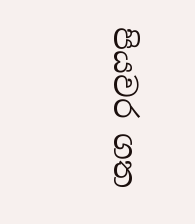පියවර ගත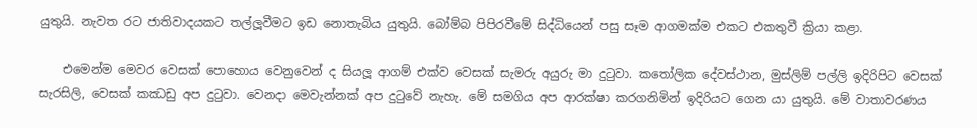යුතුයි. නැවත රට ජාතිවාදයකට තල්ලූවීමට ඉඩ නොතැබිය යුතුයි. බෝම්බ පිපිරවීමේ සිද්ධියෙන් පසු සෑම ආගමක්ම එකට එකතුවී ක්‍රියා කළා.

    එමෙන්ම මෙවර වෙසක් පොහොය වෙනුවෙන් ද සියලූ ආගම් එක්ව වෙසක් සැමරු අයුරු මා දුටුවා. කතෝලික දේවස්ථාන, මුස්ලිම් පල්ලි ඉදිරිපිට වෙසක් සැරසිලි, වෙසක් කඣඩු අප දුටුවා. වෙනදා මෙවැන්නක් අප දුටුවේ නැහැ. මේ සමගිය අප ආරක්ෂා කරගනිමින් ඉදිරියට ගෙන යා යුතුයි. මේ වාතාවරණය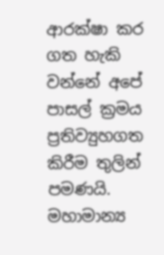ආරක්ෂා කර ගත හැකි වන්නේ අපේ පාසල් ක්‍රමය ප්‍රතිව්‍යුහගත කිරීම තුලින් පමණයි. මහාමාන්‍ය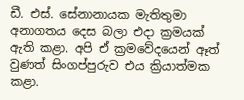ඩී. එස්. සේනානායක මැතිතුමා අනාගතය දෙස බලා එදා ක්‍රමයක් ඇති කළා. අපි ඒ ක්‍රමවේදයෙන් ඈත් වුණත් සිංගප්පුරුව එය ක්‍රියාත්මක කළා.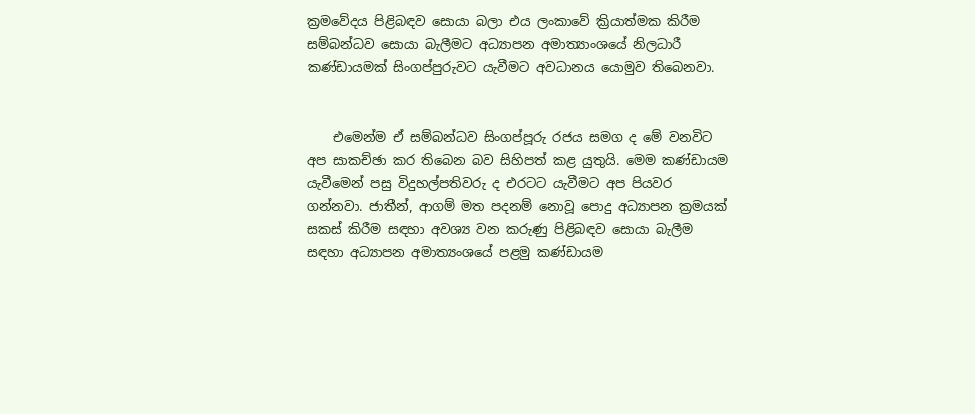ක්‍රමවේදය පිළිබඳව සොයා බලා එය ලංකාවේ ක්‍රියාත්මක කිරීම සම්බන්ධව සොයා බැලීමට අධ්‍යාපන අමාත්‍යාංශයේ නිලධාරී කණ්ඩායමක් සිංගප්පුරුවට යැවීමට අවධානය යොමුව තිබෙනවා.


    එමෙන්ම ඒ සම්බන්ධව සිංගප්පූරු රජය සමග ද මේ වනවිට අප සාකච්ඡා කර තිබෙන බව සිහිපත් කළ යුතුයි. මෙම කණ්ඩායම යැවීමෙන් පසු විදුහල්පතිවරු ද එරටට යැවීමට අප පියවර ගන්නවා. ජාතීන්, ආගම් මත පදනම් නොවූ පොදු අධ්‍යාපන ක්‍රමයක් සකස් කිරීම සඳහා අවශ්‍ය වන කරුණු පිළිබඳව සොයා බැලීම සඳහා අධ්‍යාපන අමාත්‍යංශයේ පළමු කණ්ඩායම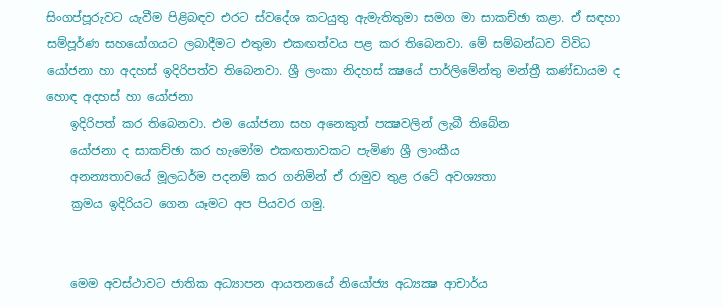සිංගප්පූරුවට යැවීම පිළිබඳව එරට ස්වදේශ කටයුතු ඇමැතිතුමා සමග මා සාකච්ඡා කළා. ඒ සඳහා සම්පූර්ණ සහයෝගයට ලබාදීමට එතුමා එකඟත්වය පළ කර තිබෙනවා. මේ සම්බන්ධව විවිධ යෝජනා හා අදහස් ඉදිරිපත්ව තිබෙනවා. ශ්‍රී ලංකා නිදහස් ක්‍ෂයේ පාර්ලිමේන්තු මන්ත්‍රී කණ්ඩායම ද හොඳ අදහස් හා යෝජනා
    ඉදිරිපත් කර තිබෙනවා. එම යෝජනා සහ අනෙකුත් පක්‍ෂවලින් ලැබී තිබේන
    යෝජනා ද සාකච්ඡා කර හැමෝම එකඟතාවකට පැමිණ ශ්‍රී ලාංකීය
    අනන්‍යතාවයේ මූලධර්ම පදනම් කර ගනිමින් ඒ රාමුව තුළ රටේ අවශ්‍යතා
    ක්‍රමය ඉදිරියට ගෙන යෑමට අප පියවර ගමු.


    මෙම අවස්ථාවට ජාතික අධ්‍යාපන ආයතනයේ නියෝජ්‍ය අධ්‍යක්‍ෂ ආචාර්ය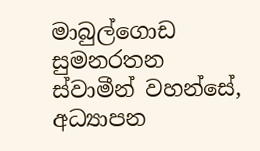මාබුල්ගොඩ සුමනරතන ස්වාමීන් වහන්සේ, අධ්‍යාපන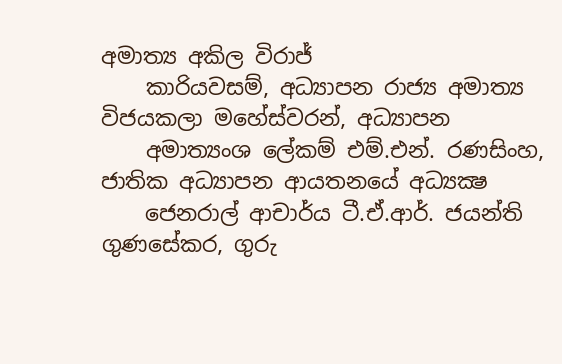අමාත්‍ය අකිල විරාජ්
    කාරියවසම්, අධ්‍යාපන රාජ්‍ය අමාත්‍ය විජයකලා මහේස්වරන්, අධ්‍යාපන
    අමාත්‍යංශ ලේකම් එම්.එන්. රණසිංහ, ජාතික අධ්‍යාපන ආයතනයේ අධ්‍යක්‍ෂ
    ජෙනරාල් ආචාර්ය ටී.ඒ.ආර්. ජයන්ති ගුණසේකර, ගුරු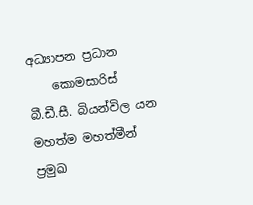අධ්‍යාපන ප්‍රධාන
    කොමසාරිස් බී.ඩී.සී. බියන්විල යන මහත්ම මහත්මීන් ප්‍රමුඛ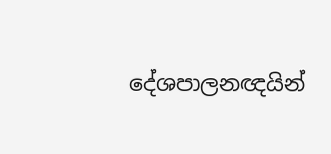දේශපාලනඥයින්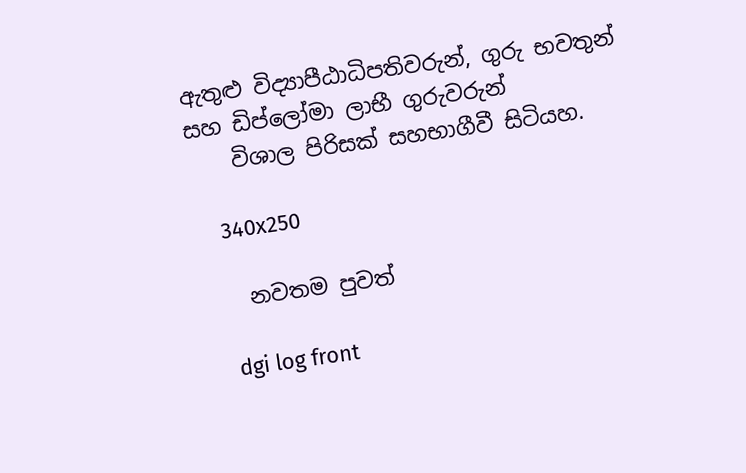ඇතුළු විද්‍යාපීඨාධිපතිවරුන්, ගුරු භවතුන් සහ ඩිප්ලෝමා ලාභී ගුරුවරුන්
    විශාල පිරිසක් සහභාගීවී සිටියහ.

    340x250

    නවතම පුවත්

    dgi log front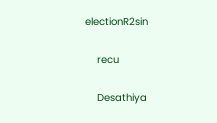electionR2sin

    recu

    Desathiya